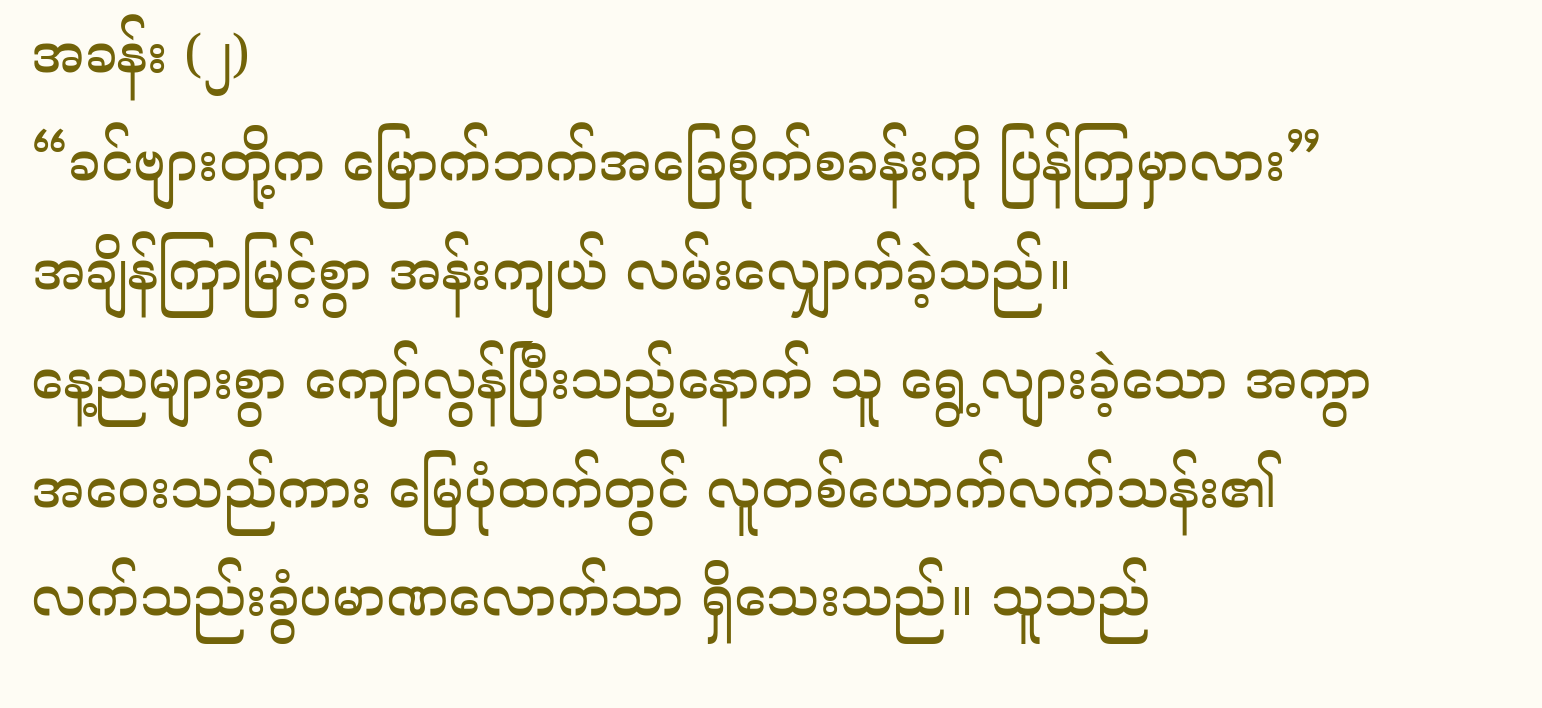အခန်း (၂)
“ခင်ဗျားတို့က မြောက်ဘက်အခြေစိုက်စခန်းကို ပြန်ကြမှာလား”
အချိန်ကြာမြင့်စွာ အန်းကျယ် လမ်းလျှောက်ခဲ့သည်။
နေ့ညများစွာ ကျော်လွန်ပြီးသည့်နောက် သူ ရွေ့လျားခဲ့သော အကွာအဝေးသည်ကား မြေပုံထက်တွင် လူတစ်ယောက်လက်သန်း၏ လက်သည်းခွံပမာဏလောက်သာ ရှိသေးသည်။ သူသည်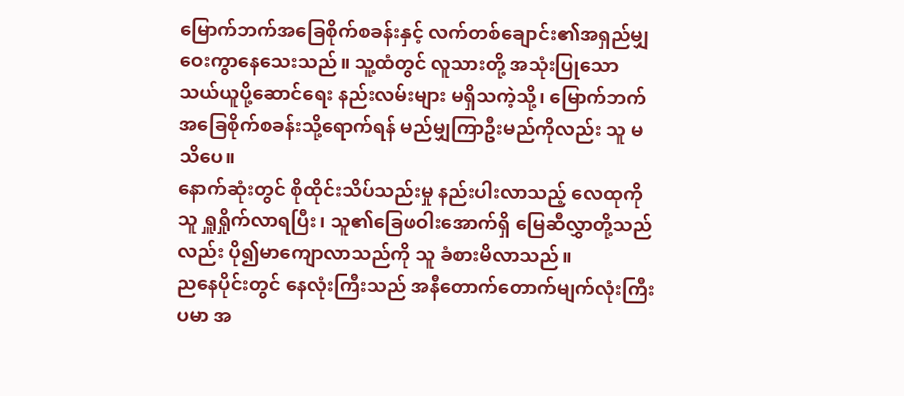မြောက်ဘက်အခြေစိုက်စခန်းနှင့် လက်တစ်ချောင်း၏အရှည်မျှ ဝေးကွာနေသေးသည်။ သူ့ထံတွင် လူသားတို့ အသုံးပြုသော သယ်ယူပို့ဆောင်ရေး နည်းလမ်းများ မရှိသကဲ့သို့၊ မြောက်ဘက်အခြေစိုက်စခန်းသို့ရောက်ရန် မည်မျှကြာဦးမည်ကိုလည်း သူ မသိပေ။
နောက်ဆုံးတွင် စိုထိုင်းသိပ်သည်းမှု နည်းပါးလာသည့် လေထုကို သူ ရှူရှိုက်လာရပြီး၊ သူ၏ခြေဖဝါးအောက်ရှိ မြေဆီလွှာတို့သည်လည်း ပို၍မာကျောလာသည်ကို သူ ခံစားမိလာသည်။
ညနေပိုင်းတွင် နေလုံးကြီးသည် အနီတောက်တောက်မျက်လုံးကြီးပမာ အ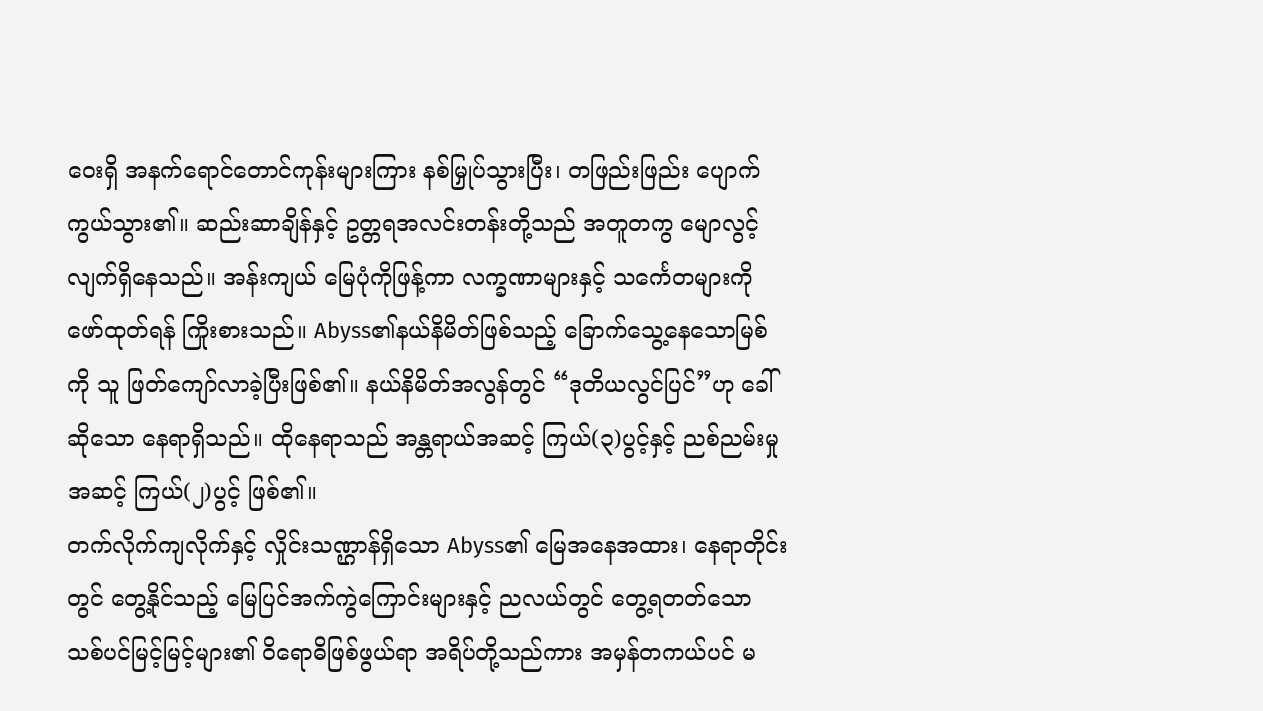ဝေးရှိ အနက်ရောင်တောင်ကုန်းများကြား နစ်မြှုပ်သွားပြီး၊ တဖြည်းဖြည်း ပျောက်ကွယ်သွား၏။ ဆည်းဆာချိန်နှင့် ဥတ္တရအလင်းတန်းတို့သည် အတူတကွ မျောလွင့်လျက်ရှိနေသည်။ အန်းကျယ် မြေပုံကိုဖြန့်ကာ လက္ခဏာများနှင့် သင်္ကေတများကို ဖော်ထုတ်ရန် ကြိုးစားသည်။ Abyss၏နယ်နိမိတ်ဖြစ်သည့် ခြောက်သွေ့နေသောမြစ်ကို သူ ဖြတ်ကျော်လာခဲ့ပြီးဖြစ်၏။ နယ်နိမိတ်အလွန်တွင် “ဒုတိယလွင်ပြင်”ဟု ခေါ်ဆိုသော နေရာရှိသည်။ ထိုနေရာသည် အန္တရာယ်အဆင့် ကြယ်(၃)ပွင့်နှင့် ညစ်ညမ်းမှုအဆင့် ကြယ်(၂)ပွင့် ဖြစ်၏။
တက်လိုက်ကျလိုက်နှင့် လှိုင်းသဏ္ဌာန်ရှိသော Abyss၏ မြေအနေအထား၊ နေရာတိုင်းတွင် တွေ့နိုင်သည့် မြေပြင်အက်ကွဲကြောင်းများနှင့် ညလယ်တွင် တွေ့ရတတ်သော သစ်ပင်မြင့်မြင့်များ၏ ဝိရောဓိဖြစ်ဖွယ်ရာ အရိပ်တို့သည်ကား အမှန်တကယ်ပင် မ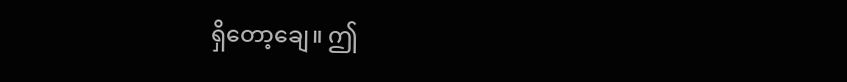ရှိတော့ချေ။ ဤ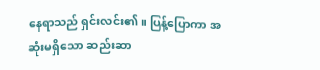နေရာသည် ရှင်းလင်း၏။ ပြန့်ပြောကာ အဆုံးမရှိသော ဆည်းဆာ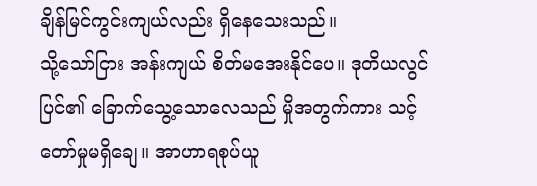ချိန်မြင်ကွင်းကျယ်လည်း ရှိနေသေးသည်။
သို့သော်ငြား အန်းကျယ် စိတ်မအေးနိုင်ပေ။ ဒုတိယလွင်ပြင်၏ ခြောက်သွေ့သောလေသည် မှိုအတွက်ကား သင့်တော်မှုမရှိချေ။ အာဟာရစုပ်ယူ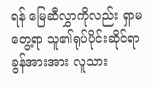ရန် မြေဆီလွှာကိုလည်း ရှာမတွေ့ရာ သူ၏ရုပ်ပိုင်းဆိုင်ရာခွန်အားအား လူသား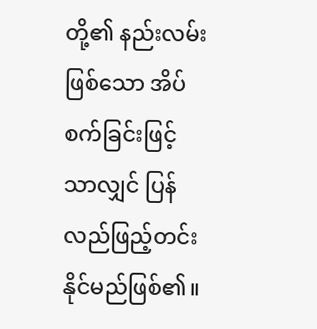တို့၏ နည်းလမ်းဖြစ်သော အိပ်စက်ခြင်းဖြင့်သာလျှင် ပြန်လည်ဖြည့်တင်းနိုင်မည်ဖြစ်၏။